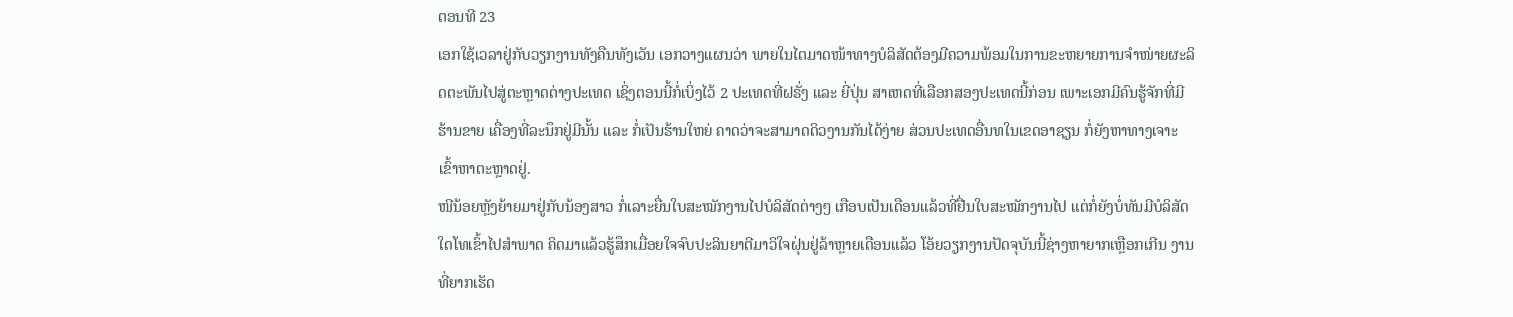ຕອນທີ 23
ເອກໃຊ້ເວລາຢູ່ກັບວຽກງານທັງຄືນທັງເວັນ ເອກວາງແຜນວ່າ ພາຍໃນໄຕມາດໜ້າທາງບໍລິສັດຕ້ອງມີຄວາມພ້ອມໃນການຂະຫຍາຍການຈຳໜ່າຍຜະລິດຕະພັນໄປສູ່ຕະຫຼາດຕ່າງປະເທດ ເຊິ່ງຕອນນີ້ກໍ່ເບິ່ງໄວ້ 2 ປະເທດທີ່ຝຣັ່ງ ແລະ ຍີ່ປຸ່ນ ສາເຫດທີ່ເລືອກສອງປະເທດນີ້ກ່ອນ ເພາະເອກມີຄົນຮູ້ຈັກທີ່ມີຮ້ານຂາຍ ເຄື່ອງທີ່ລະນຶກຢູ່ມີນັ້ນ ແລະ ກໍ່ເປັນຮ້ານໃຫຍ່ ຄາດວ່າຈະສາມາດດິວງານກັນໄດ້ງ່າຍ ສ່ວນປະເທດອື່ນທໃນເຂດອາຊຽນ ກໍ່ຍັງຫາທາງເຈາະເຂົ້າຫາຕະຫຼາດຢູ່.
ໜີນ້ອຍຫຼັງຍ້າຍມາຢູ່ກັບນ້ອງສາວ ກໍ່ເລາະຍື່ນໃບສະໝັກງານໄປບໍລິສັດຕ່າງໆ ເກືອບເປັນເດືອນແລ້ວທີ່ຢື່ນໃບສະໝັກງານໄປ ແຕ່ກໍ່ຍັງບໍ່ທັນມີບໍລິສັດໃດໂທເຂົ້າໄປສຳພາດ ຄິດມາແລ້ວຮູ້ສຶກເມື່ອຍໃຈຈົບປະລິນຍາຕີມາວິໃຈຝຸ່ນຢູ່ລ້າຫຼາຍເດືອນແລ້ວ ໂອ້ຍວຽກງານປັດຈຸບັນນີ້ຊ່າງຫາຍາກເຫຼືອກເກີນ ງານທີ່ຍາກເຮັດ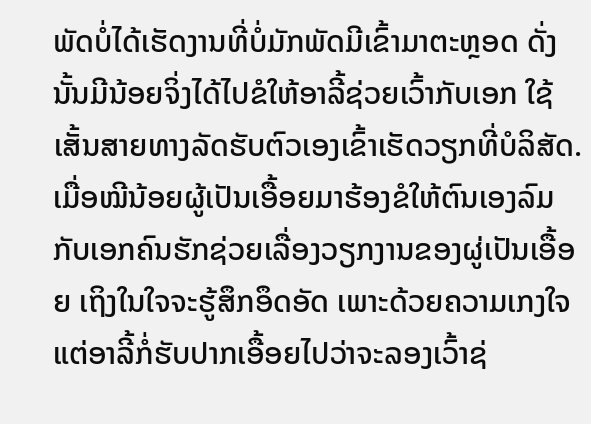ພັດບໍ່ໄດ້ເຮັດງານທີ່ບໍ່ມັກພັດມີເຂົ້າມາຕະຫຼອດ ດັ່ງນັ້ນມີນ້ອຍຈິ່ງໄດ້ໄປຂໍໃຫ້ອາລີ້ຊ່ວຍເວົ້າກັບເອກ ໃຊ້ເສັ້ນສາຍທາງລັດຮັບຕົວເອງເຂົ້າເຮັດວຽກທີ່ບໍລິສັດ.
ເມື່ອໝີນ້ອຍຜູ້ເປັນເອື້ອຍມາຮ້ອງຂໍໃຫ້ຕົນເອງລົມກັບເອກຄົນຮັກຊ່ວຍເລື່ອງວຽກງານຂອງຜູ່ເປັນເອື້ອຍ ເຖິງໃນໃຈຈະຮູ້ສຶກອຶດອັດ ເພາະດ້ວຍຄວາມເກງໃຈແຕ່ອາລີ້ກໍ່ຮັບປາກເອື້ອຍໄປວ່າຈະລອງເວົ້າຊ່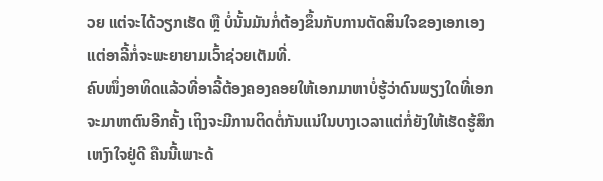ວຍ ແຕ່ຈະໄດ້ວຽກເຮັດ ຫຼື ບໍ່ນັ້ນມັນກໍ່ຕ້ອງຂຶ້ນກັບການຕັດສິນໃຈຂອງເອກເອງ ແຕ່ອາລີ້ກໍ່ຈະພະຍາຍາມເວົ້າຊ່ວຍເຕັມທີ່.
ຄົບໜຶ່ງອາທິດແລ້ວທີ່ອາລີ້ຕ້ອງຄອງຄອຍໃຫ້ເອກມາຫາບໍ່ຮູ້ວ່າດົນພຽງໃດທີ່ເອກຈະມາຫາຕົນອີກຄັ້ງ ເຖິງຈະມີການຕິດຕໍ່ກັນແນ່ໃນບາງເວລາແຕ່ກໍ່ຍັງໃຫ້ເຮັດຮູ້ສຶກເຫງົາໃຈຢູ່ດີ ຄືນນີ້ເພາະດ້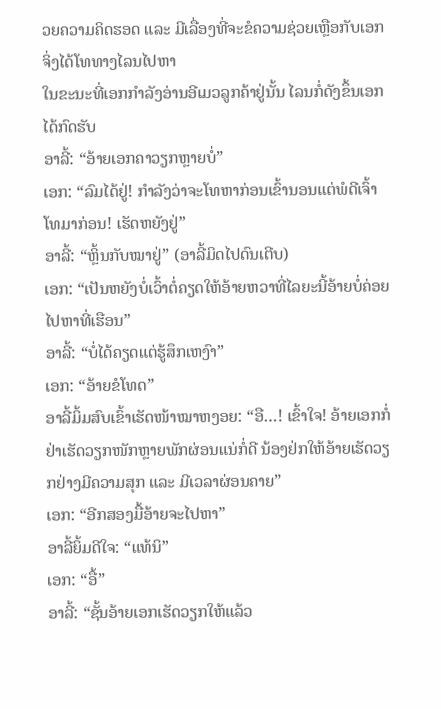ວຍຄວາມຄິດຮອດ ແລະ ມີເລື່ອງທີ່ຈະຂໍຄວາມຊ່ວຍເຫຼືອກັບເອກ ຈິ່ງໄດ້ໂທທາງໄລນໄປຫາ
ໃນຂະນະທີ່ເອກກຳລັງອ່ານອີເມວລູກຄ້າຢູ່ນັ້ນ ໄລນກໍ່ດັງຂຶ້ນເອກໄດ້ກົດຮັບ
ອາລີ້: “ອ້າຍເອກຄາວຽກຫຼາຍບໍ່”
ເອກ: “ລົມໄດ້ຢູ່! ກຳລັງວ່າຈະໂທຫາກ່ອນເຂົ້ານອນແຕ່ພໍດີເຈົ້າໂທມາກ່ອນ! ເຮັດຫຍັງຢູ່”
ອາລີ້: “ຫຼິ້ນກັບໝາຢູ່” (ອາລີ້ມິດໄປດົນເຕີບ)
ເອກ: “ເປັນຫຍັງບໍ່ເວົ້າຕໍ່ຄຽດໃຫ້ອ້າຍຫວາທີ່ໄລຍະນີ້ອ້າຍບໍ່ຄ່ອຍໄປຫາທີ່ເຮືອນ”
ອາລີ້: “ບໍ່ໄດ້ຄຽດແຕ່ຮູ້ສຶກເຫງົາ”
ເອກ: “ອ້າຍຂໍໂທດ”
ອາລີ້ມິ້ມສົບເຂົ້າເຮັດໜ້າໝາຫງອຍ: “ອື…! ເຂົ້າໃຈ! ອ້າຍເອກກໍ່ຢ່າເຮັດວຽກໜັກຫຼາຍພັກຜ່ອນແນ່ກໍ່ດີ ນ້ອງຢ່ກໃຫ້ອ້າຍເຮັດວຽກຢ່າງມີຄວາມສຸກ ແລະ ມີເວລາຜ່ອນຄາຍ”
ເອກ: “ອີກສອງມື້ອ້າຍຈະໄປຫາ”
ອາລີ້ຍິ້ມດີໃຈ: “ແທ້ນິ”
ເອກ: “ອື້”
ອາລີ້: “ຊັ້ນອ້າຍເອກເຮັດວຽກໃຫ້ແລ້ວ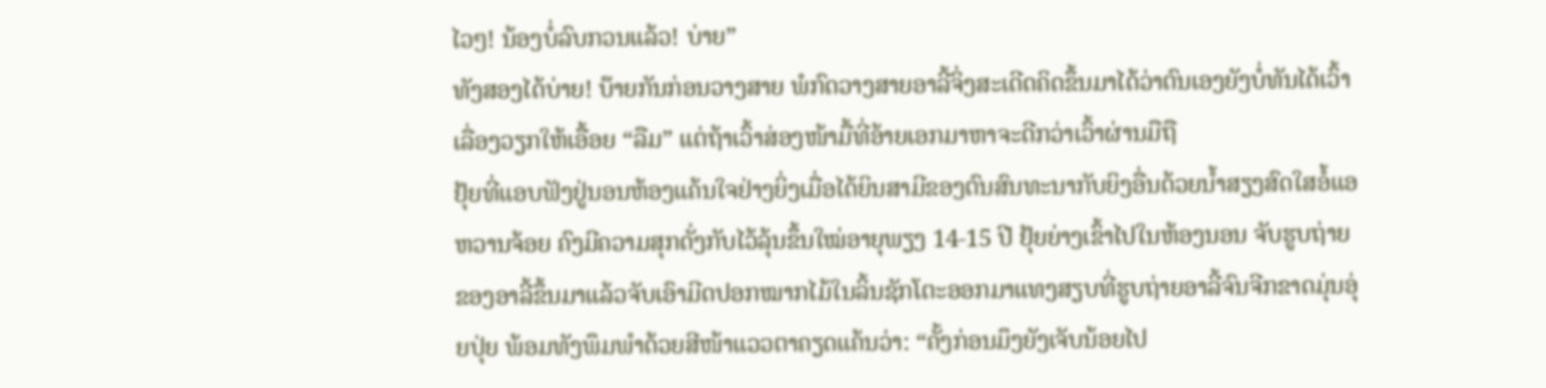ໄວໆ! ນ້ອງບໍ່ລົບກວນແລ້ວ! ບ່າຍ”
ທັງສອງໄດ້ບ່າຍ! ບ໊າຍກັນກ່ອນວາງສາຍ ພໍກົດວາງສາຍອາລີ້ຈິ່ງສະເດີດຄິດຂຶ້ນມາໄດ້ວ່າຕົນເອງຍັງບໍ່ທັນໄດ້ເວົ້າເລື່ອງວຽກໃຫ້ເອື້ອຍ “ລືມ” ແຕ່ຖ້າເວົ້າສ່ອງໜ້າມື້ທີ່ອ້າຍເອກມາຫາຈະດີກວ່າເວົ້າຜ່ານມືຖື
ຢຸ້ຍທີ່ແອບຟັງຢູ່ນອນຫ້ອງແຄ້ນໃຈຢ່າງຍິ່ງເມື່ອໄດ້ຍິນສາມີຂອງຕົນສົນທະນາກັບຍິງອື່ນດ້ວຍນ້ຳສຽງສົດໃສອໍ້ແອຫວານຈ້ອຍ ຄົງມີຄວາມສຸກດັ່ງກັບໄວ້ລຸ້ນຂຶ້ນໃໝ່ອາຍຸພຽງ 14-15 ປີ ຢຸ້ຍຍ່າງເຂົ້າໄປໃນຫ້ອງນອນ ຈັບຮູບຖ່າຍຂອງອາລີ້ຂຶ້ນມາແລ້ວຈັບເອົາມີດປອກໝາກໄມ້ໃນລິ້ນຊັກໂຕະອອກມາແທງສຽບທີ່ຮູບຖ່າຍອາລີ້ຈົນຈີກຂາດມຸ່ນອຸ່ຍປຸ່ຍ ພ້ອມທັງພຶມພຳດ້ວຍສີໜ້າແວວຕາຄຽດແຄ້ນວ່າ: “ຄັ້ງກ່ອນມຶງຍັງເຈັບນ້ອຍໄປ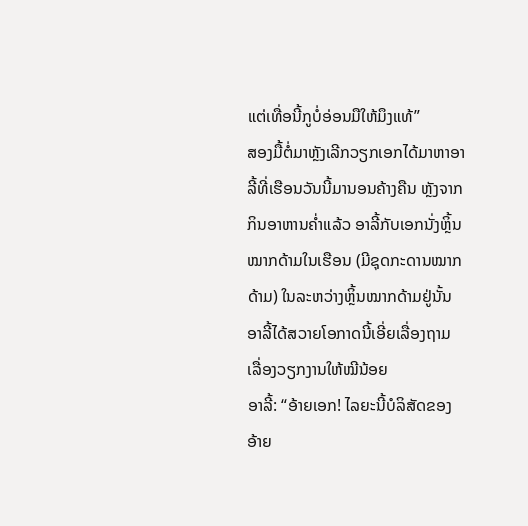ແຕ່ເທື່ອນີ້ກູບໍ່ອ່ອນມືໃຫ້ມຶງແທ້”
ສອງມື້ຕໍ່ມາຫຼັງເລີກວຽກເອກໄດ້ມາຫາອາລີ້ທີ່ເຮືອນວັນນີ້ມານອນຄ້າງຄືນ ຫຼັງຈາກກິນອາຫານຄ່ຳແລ້ວ ອາລີ້ກັບເອກນັ່ງຫຼິ້ນໝາກດ້າມໃນເຮືອນ (ມີຊຸດກະດານໝາກດ້າມ) ໃນລະຫວ່າງຫຼິ້ນໝາກດ້າມຢູ່ນັ້ນ ອາລີ້ໄດ້ສວາຍໂອກາດນີ້ເອີ່ຍເລື່ອງຖາມເລື່ອງວຽກງານໃຫ້ໝີນ້ອຍ
ອາລີ້: “ອ້າຍເອກ! ໄລຍະນີ້ບໍລິສັດຂອງອ້າຍ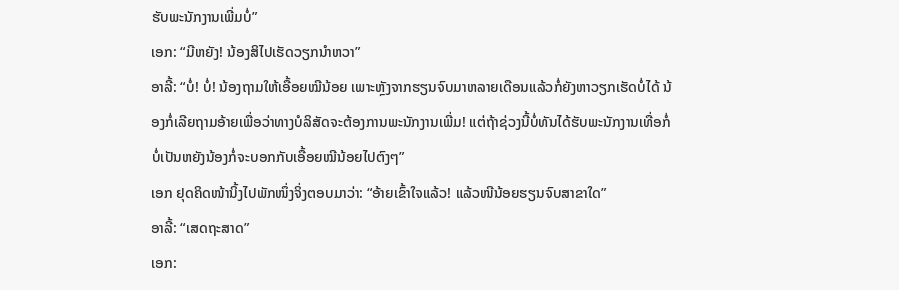ຮັບພະນັກງານເພີ່ມບໍ່”
ເອກ: “ມີຫຍັງ! ນ້ອງສິໄປເຮັດວຽກນຳຫວາ”
ອາລີ້: “ບໍ່! ບໍ່! ນ້ອງຖາມໃຫ້ເອື້ອຍໝີນ້ອຍ ເພາະຫຼັງຈາກຮຽນຈົບມາຫລາຍເດືອນແລ້ວກໍ່ຍັງຫາວຽກເຮັດບໍ່ໄດ້ ນ້ອງກໍ່ເລີຍຖາມອ້າຍເພື່ອວ່າທາງບໍລິສັດຈະຕ້ອງການພະນັກງານເພີ່ມ! ແຕ່ຖ້າຊ່ວງນີ້ບໍ່ທັນໄດ້ຮັບພະນັກງານເທື່ອກໍ່ບໍ່ເປັນຫຍັງນ້ອງກໍ່ຈະບອກກັບເອື້ອຍໝີນ້ອຍໄປຕົງໆ”
ເອກ ຢຸດຄິດໜ້ານິ້ງໄປພັກໜຶ່ງຈິ່ງຕອບມາວ່າ: “ອ້າຍເຂົ້າໃຈແລ້ວ! ແລ້ວໜີນ້ອຍຮຽນຈົບສາຂາໃດ”
ອາລີ້: “ເສດຖະສາດ”
ເອກ: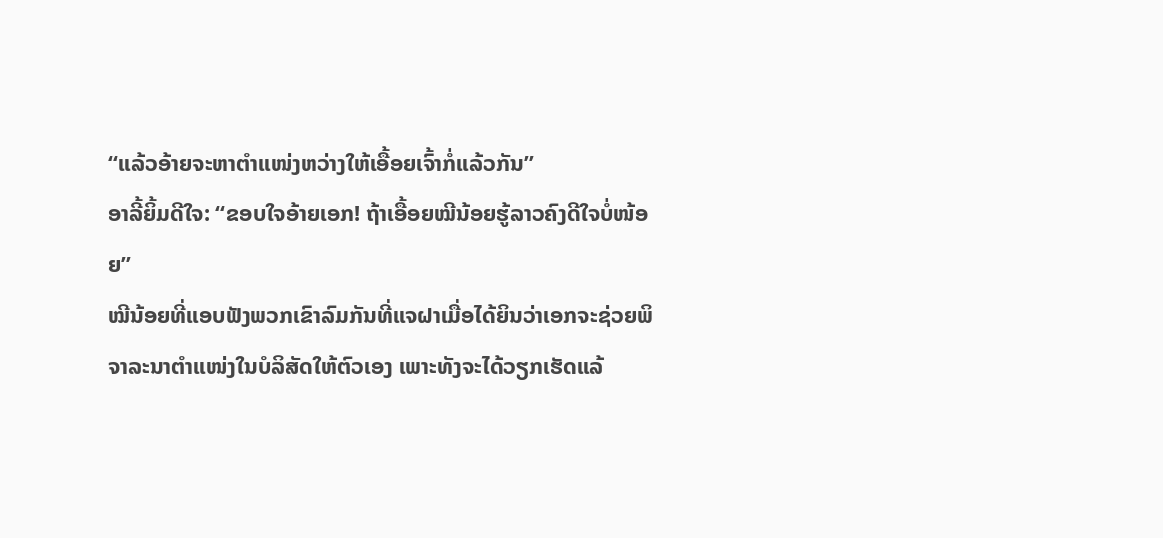“ແລ້ວອ້າຍຈະຫາຕຳແໜ່ງຫວ່າງໃຫ້ເອື້ອຍເຈົ້າກໍ່ແລ້ວກັນ”
ອາລີ້ຍິ້ມດີໃຈ: “ຂອບໃຈອ້າຍເອກ! ຖ້າເອື້ອຍໝີນ້ອຍຮູ້ລາວຄົງດີໃຈບໍ່ໜ້ອຍ”
ໝີນ້ອຍທີ່ແອບຟັງພວກເຂົາລົມກັນທີ່ແຈຝາເມື່ອໄດ້ຍິນວ່າເອກຈະຊ່ວຍພິຈາລະນາຕຳແໜ່ງໃນບໍລິສັດໃຫ້ຕົວເອງ ເພາະທັງຈະໄດ້ວຽກເຮັດແລ້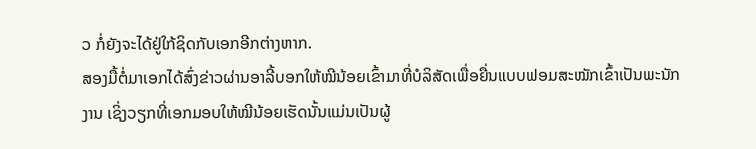ວ ກໍ່ຍັງຈະໄດ້ຢູ່ໃກ້ຊິດກັບເອກອີກຕ່າງຫາກ.
ສອງມື້ຕໍ່ມາເອກໄດ້ສົ່ງຂ່າວຜ່ານອາລີ້ບອກໃຫ້ໝີນ້ອຍເຂົ້າມາທີ່ບໍລິສັດເພື່ອຍື່ນແບບຟອມສະໝັກເຂົ້າເປັນພະນັກງານ ເຊິ່ງວຽກທີ່ເອກມອບໃຫ້ໝີນ້ອຍເຮັດນັ້ນແມ່ນເປັນຜູ້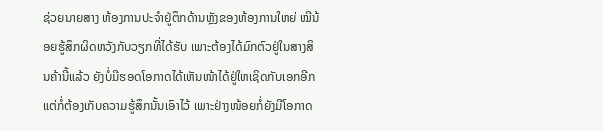ຊ່ວຍນາຍສາງ ຫ້ອງການປະຈຳຢູ່ຕຶກດ້ານຫຼັງຂອງຫ້ອງການໃຫຍ່ ໝີນ້ອຍຮູ້ສຶກຜິດຫວັງກັບວຽກທີ່ໄດ້ຮັບ ເພາະຕ້ອງໄດ້ມົກຕົວຢູ່ໃນສາງສິນຄ້ານີ້ແລ້ວ ຍັງບໍ່ມີຮອດໂອກາດໄດ້ເຫັນໜ້າໄດ້ຢູ່ໃຫເຊິດກັບເອກອີກ ແຕ່ກໍ່ຕ້ອງເກັບຄວາມຮູ້ສຶກນັ້ນເອົາໄວ້ ເພາະຢ່າງໜ້ອຍກໍ່ຍັງມີໂອກາດ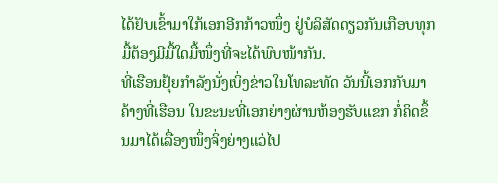ໄດ້ຢັບເຂົ້າມາໃກ້ເອກອີກກ້າວໜຶ່ງ ຢູ່ບໍລິສັດດຽວກັນເກືອບທຸກມື້ຕ້ອງມີມື້ໃດມື້ໜຶ່ງທີ່ຈະໄດ້ພົບໜ້າກັນ.
ທີ່ເຮືອນຢຸ້ຍກຳລັງນັ່ງເບິ່ງຂ່າວໃນໂທລະທັດ ວັນນີ້ເອກກັບມາຄ້າງທີ່ເຮືອນ ໃນຂະນະທີ່ເອກຍ່າງຜ່ານຫ້ອງຮັບແຂກ ກໍ່ຄິດຂຶ້ນມາໄດ້ເລື່ອງໜຶ່ງຈິ່ງຍ່າງແວ່ໄປ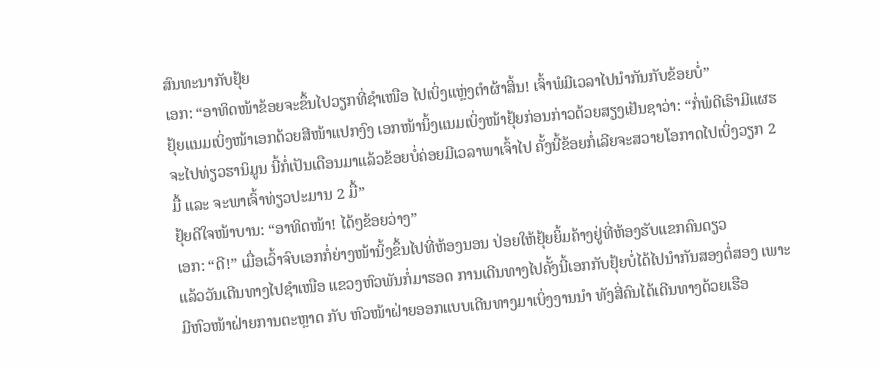ສົນທະນາກັບຢຸ້ຍ
ເອກ: “ອາທິດໜ້າຂ້ອຍຈະຂຶ້ນໄປວຽກທີ່ຊຳເໜືອ ໄປເບິ່ງແຫຼ່ງຕຳຜ້າສິ້ນ! ເຈົ້າພໍມີເວລາໄປນຳກັນກັບຂ້ອຍບໍ່”
ຢຸ້ຍແນມເບິ່ງໜ້າເອກດ້ວຍສີໜ້າແປກງົງ ເອກໜ້ານິ້ງແນມເບິ່ງໜ້າຢຸ້ຍກ່ອນກ່າວດ້ວຍສຽງເຢັນຊາວ່າ: “ກໍ່ພໍດີເຮົາມີແຜຮຈະໄປທ່ຽວຮານິມູນ ນີ້ກໍ່ເປັນເດືອນມາແລ້ວຂ້ອຍບໍ່ຄ່ອຍມີເວລາພາເຈົ້າໄປ ຄັ້ງນີ້ຂ້ອຍກໍ່ເລີຍຈະສວາຍໂອກາດໄປເບິ່ງວຽກ 2 ມື້ ແລະ ຈະພາເຈົ້າທ່ຽວປະມານ 2 ມື້”
ຢຸ້ຍດີໃຈໜ້າບານ: “ອາທິດໜ້າ! ໄດ້ໆຂ້ອຍວ່າງ”
ເອກ: “ດີ!” ເມື່ອເວົ້າຈົບເອກກໍ່ຍ່າງໜ້ານິ້ງຂຶ້ນໄປທີ່ຫ້ອງນອນ ປ່ອຍໃຫ້ຢຸ້ຍຍິ້ມຄ້າງຢູ່ທີ່ຫ້ອງຮັບແຂກຄົນດຽວ
ແລ້ວວັນເດີນທາງໄປຊຳເໜືອ ແຂວງຫົວພັນກໍ່ມາຮອດ ການເດີນທາງໄປຄັ້ງນີ້ເອກກັບຢຸ້ຍບໍ່ໄດ້ໄປນຳກັນສອງຕໍ່ສອງ ເພາະມີຫົວໜ້າຝ່າຍການຕະຫຼາດ ກັບ ຫົວໜ້າຝ່າຍອອກແບບເດີນທາງມາເບິ່ງງານນຳ ທັງສີ່ຄົນໄດ້ເດີນທາງດ້ວຍເຮືອ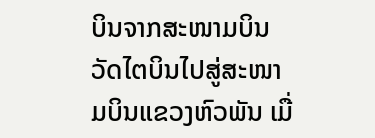ບິນຈາກສະໜາມບິນວັດໄຕບິນໄປສູ່ສະໜາມບິນແຂວງຫົວພັນ ເມື່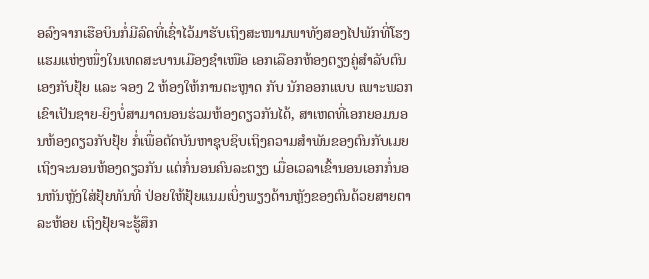ອລົງຈາກເຮືອບິນກໍ່ມີລົດທີ່ເຊົ່າໄວ້ມາຮັບເຖິງສະໜາມພາທັງສອງໄປພັກທີ່ໂຮງແຮມແຫ່ງໜຶ່ງໃນເທດສະບານເມືອງຊຳເໜືອ ເອກເລືອກຫ້ອງຕຽງຄູ່ສຳລັບຕົນເອງກັບຢຸ້ຍ ແລະ ຈອງ 2 ຫ້ອງໃຫ້ການຕະຫຼາດ ກັບ ນັກອອກແບບ ເພາະພວກເຂົາເປັນຊາຍ-ຍິງບໍ່ສາມາດນອນຮ່ວມຫ້ອງດຽວກັນໄດ້, ສາເຫດທີ່ເອກຍອມນອນຫ້ອງດຽວກັບຢຸ້ຍ ກໍ່ເພື່ອຕັດບັນຫາຊຸບຊິບເຖິງຄວາມສຳພັນຂອງຕົນກັບເມຍ ເຖິງຈະນອນຫ້ອງດຽວກັນ ແຕ່ກໍ່ນອນຄົນລະຕຽງ ເມື່ອເວລາເຂົ້ານອນເອກກໍ່ນອນຫັນຫຼັງໃສ່ຢຸ້ຍທັນທີ່ ປ່ອຍໃຫ້ຢຸ້ຍແນມເບິ່ງພຽງດ້ານຫຼັງຂອງຕົນດ້ວຍສາຍຕາລະຫ້ອຍ ເຖິງຢຸ້ຍຈະຮູ້ສຶກ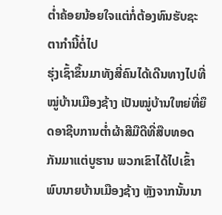ຕ່ຳຄ້ອຍນ້ອຍໃຈແຕ່ກໍ່ຕ້ອງທົນຮັບຊະຕາກຳນີ້ຕໍ່ໄປ
ຮຸ່ງເຊົ້າຂຶ້ນມາທັງສີ່ຄົນໄດ້ເດີນທາງໄປທີ່ໝູ່ບ້ານເມືອງຊ້າງ ເປັນໝູ່ບ້ານໃຫຍ່ທີ່ຍຶດອາຊີບການຕ່ຳຜ້າສີມືດີທີ່ສືບທອດກັນມາແຕ່ບູຮານ ພວກເຂົາໄດ້ໄປເຂົ້າພົບນາຍບ້ານເມືອງຊ້າງ ຫຼັງຈາກນັ້ນນາ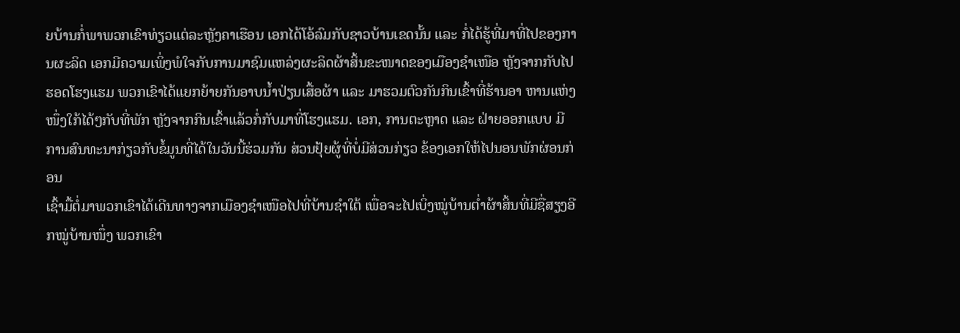ຍບ້ານກໍ່ພາພວກເຂົາທ່ຽວແຕ່ລະຫຼັງຄາເຮືອນ ເອກໄດ້ໂອ້ລົມກັບຊາວບ້ານເຂດນັ້ນ ແລະ ກໍ່ໄດ້ຮູ້ທີ່ມາທີ່ໄປຂອງການຜະລິດ ເອກມີຄວາມເພິ່ງພໍໃຈກັບການມາຊົມແຫລ່ງຜະລິດຜ້າສິ້ນຂະໜາດຂອງເມືອງຊຳເໜືອ ຫຼັງຈາກກັບໄປຮອດໂຮງແຮມ ພວກເຂົາໄດ້ແຍກຍ້າຍກັນອາບນ້ຳປ່ຽນເສື້ອຜ້າ ແລະ ມາຮວມຕົວກັນກິນເຂົ້າທີ່ຮ້ານອາ ຫານແຫ່ງໜຶ່ງໃກ້ໄດ້ໆກັບທີ່ພັກ ຫຼັງຈາກກິນເຂົ້າແລ້ວກໍ່ກັບມາທີ່ໂຮງແຮມ. ເອກ, ການຕະຫຼາດ ແລະ ຝ່າຍອອກແບບ ມີການສົນທະນາກ່ຽວກັບຂໍ້ມູນທີ່ໄດ້ໃນວັນນີ້ຮ່ວມກັນ ສ່ວນຢຸ້ຍຜູ້ທີ່ບໍ່ມີສ່ວນກ່ຽວ ຂ້ອງເອກໃຫ້ໄປນອນພັກຜ່ອນກ່ອນ
ເຊົ້າມື້ຕໍ່ມາພວກເຂົາໄດ້ເດີນທາງຈາກເມືອງຊຳເໜືອໄປທີ່ບ້ານຊຳໃຕ້ ເພື່ອຈະໄປເບິ່ງໝູ່ບ້ານຕ່ຳຜ້າສິ້ນທີ່ມີຊື່ສຽງອີກໝູ່ບ້ານໜຶ່ງ ພວກເຂົາ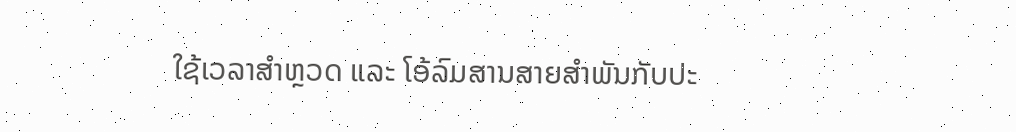ໃຊ້ເວລາສຳຫຼວດ ແລະ ໂອ້ລົມສານສາຍສຳພັນກັບປະ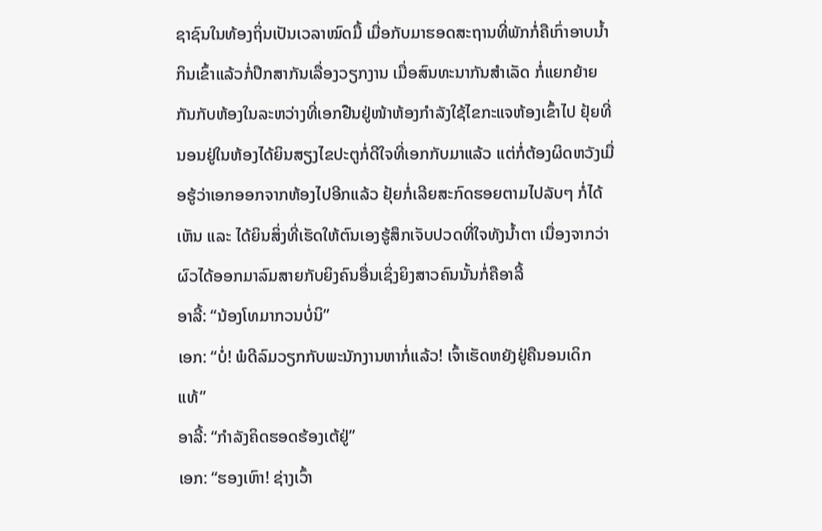ຊາຊົນໃນທ້ອງຖິ່ນເປັນເວລາໝົດມື້ ເມື່ອກັບມາຮອດສະຖານທີ່ພັກກໍ່ຄືເກົ່າອາບນ້ຳກິນເຂົ້າແລ້ວກໍ່ປຶກສາກັນເລື່ອງວຽກງານ ເມື່ອສົນທະນາກັນສຳເລັດ ກໍ່ແຍກຍ້າຍກັນກັບຫ້ອງໃນລະຫວ່າງທີ່ເອກຢືນຢູ່ໜ້າຫ້ອງກຳລັງໃຊ້ໄຂກະແຈຫ້ອງເຂົ້າໄປ ຢຸ້ຍທີ່ນອນຢູ່ໃນຫ້ອງໄດ້ຍິນສຽງໄຂປະຕູກໍ່ດີໃຈທີ່ເອກກັບມາແລ້ວ ແຕ່ກໍ່ຕ້ອງຜິດຫວັງເມື່ອຮູ້ວ່າເອກອອກຈາກຫ້ອງໄປອີກແລ້ວ ຢຸ້ຍກໍ່ເລີຍສະກົດຮອຍຕາມໄປລັບໆ ກໍ່ໄດ້ເຫັນ ແລະ ໄດ້ຍິນສິ່ງທີ່ເຮັດໃຫ້ຕົນເອງຮູ້ສຶກເຈັບປວດທີ່ໃຈທັງນ້ຳຕາ ເນື່ອງຈາກວ່າ ຜົວໄດ້ອອກມາລົມສາຍກັບຍິງຄົນອື່ນເຊິ່ງຍິງສາວຄົນນັ້ນກໍ່ຄືອາລີ້
ອາລີ້: “ນ້ອງໂທມາກວນບໍ່ນິ”
ເອກ: “ບໍ່! ພໍດີລົມວຽກກັບພະນັກງານຫາກໍ່ແລ້ວ! ເຈົ້າເຮັດຫຍັງຢູ່ຄືນອນເດິກແທ້”
ອາລີ້: “ກຳລັງຄິດຮອດຮ້ອງເຕ້ຢູ່”
ເອກ: “ຮອງເຫົາ! ຊ່າງເວົ້າ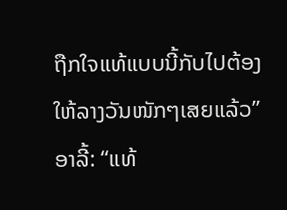ຖືກໃຈແທ້ແບບນີ້ກັບໄປຕ້ອງໃຫ້ລາງວັນໜັກໆເສຍແລ້ວ”
ອາລີ້: “ແທ້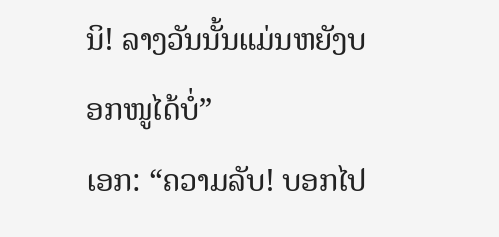ນິ! ລາງວັນນັ້ນແມ່ນຫຍັງບອກໜູໄດ້ບໍ່”
ເອກ: “ຄວາມລັບ! ບອກໄປ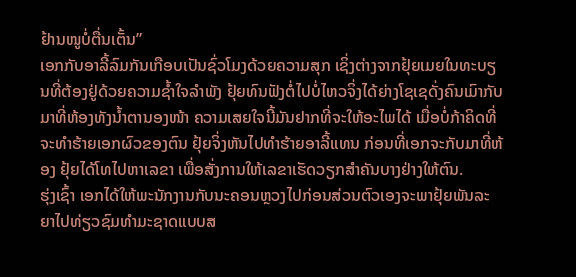ຢ້ານໜູບໍ່ຕື່ນເຕັ້ນ”
ເອກກັບອາລີ້ລົມກັນເກືອບເປັນຊົ່ວໂມງດ້ວຍຄວາມສຸກ ເຊິ່ງຕ່າງຈາກຢຸ້ຍເມຍໃນທະບຽນທີ່ຕ້ອງຢູ່ດ້ວຍຄວາມຊ້ຳໃຈລຳພັງ ຢຸ້ຍທົນຟັງຕໍ່ໄປບໍ່ໄຫວຈິ່ງໄດ້ຍ່າງໂຊເຊດັ່ງຄົນເມົາກັບມາທີ່ຫ້ອງທັງນ້ຳຕານອງໜ້າ ຄວາມເສຍໃຈນີ້ມັນຢາກທີ່ຈະໃຫ້ອະໄພໄດ້ ເມື່ອບໍ່ກ້າຄິດທີ່ຈະທຳຮ້າຍເອກຜົວຂອງຕົນ ຢຸ້ຍຈິ່ງຫັນໄປທຳຮ້າຍອາລີ້ແທນ ກ່ອນທີ່ເອກຈະກັບມາທີ່ຫ້ອງ ຢຸ້ຍໄດ້ໂທໄປຫາເລຂາ ເພື່ອສັ່ງການໃຫ້ເລຂາເຮັດວຽກສຳຄັນບາງຢ່າງໃຫ້ຕົນ.
ຮຸ່ງເຊົ້າ ເອກໄດ້ໃຫ້ພະນັກງານກັບນະຄອນຫຼວງໄປກ່ອນສ່ວນຕົວເອງຈະພາຢຸ້ຍພັນລະຍາໄປທ່ຽວຊົມທຳມະຊາດແບບສ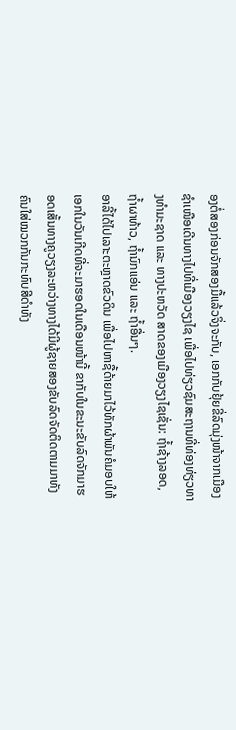ອງຕໍ່ສອງກ່ອນຈັກສອງມື້ແລ້ວຈິ່ງຈະກັບ, ເອກກັບຢຸ້ຍຂີ່ລົດມຸ່ງໜ້າຈາກເມືອງຊຳເໜືອເດີນທາງໄປທີ່ເມືອງວຽງໄຊ ເພື່ອໄປທ່ຽວຊົມສະຖານທີ່ທ່ອງທ່ຽວທາງທຳມະຊາດ ແລະ ທາງປະຫວັດ ສາດຂອງເມືອງວຽງໄຊເຊັ່ນ: ຖ້ຳຊ້າງລອດ, ຖ້ຳຜາທ້າວ, ຖ້ຳນົກແອ່ນ ແລະ ຖ້ຳອື່ນໆ.
ອາລີ້ໄດ້ໄປເລາະຕະຫຼາດຂົວດິນ ເພື່ອໄປຫາຊື້ດ້າຍມາໄວ້ທັກຜ້າພັນຄໍມອບໃຫ້ເອກໃນວັນເກີດທີ່ຈະມາຮອດໃນເດືອນໜ້ານີ້ ຂາກັບໃນຂະນະຂັບລົດຈັກມາຮອດເສັ້ນທາງຄູວຽງລະຫວ່າງທາງໄດ້ມີຜູ້ຊາຍສອງຂັບລົດຈັດຕິດຕາມມາທັງຄົນໃສ່ໝວກກັນກະທົບສີດຳທັງ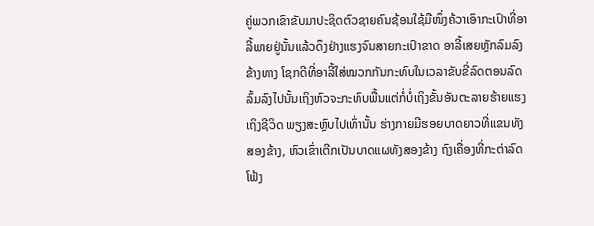ຄູ່ພວກເຂົາຂັບມາປະຊິດຕົວຊາຍຄົນຊ້ອນໃຊ້ມືໜຶ່ງຄ້ວາເອົາກະເປົາທີ່ອາລີ້ພາຍຢູ່ນັ້ນແລ້ວດຶງຢ່າງແຮງຈົນສາຍກະເປົາຂາດ ອາລີ້ເສຍຫຼັກລົມລົງຂ້າງທາງ ໂຊກດີທີ່ອາລີ້ໃສ່ໝວກກັນກະທົບໃນເວລາຂັບຂີ່ລົດຕອນລົດລົ້ມລົງໄປນັ້ນເຖິງຫົວຈະກະທົບພື້ນແຕ່ກໍ່ບໍ່ເຖິງຂັ້ນອັນຕະລາຍຮ້າຍແຮງເຖິງຊີວິດ ພຽງສະຫຼົບໄປເທົ່ານັ້ນ ຮ່າງກາຍມີຮອຍບາດຍາວທີ່ແຂນທັງສອງຂ້າງ, ຫົວເຂົ່າເຕີກເປັນບາດແຜທັງສອງຂ້າງ ຖົງເຄື່ອງທີ່ກະຕ່າລົດໂຟ້ງ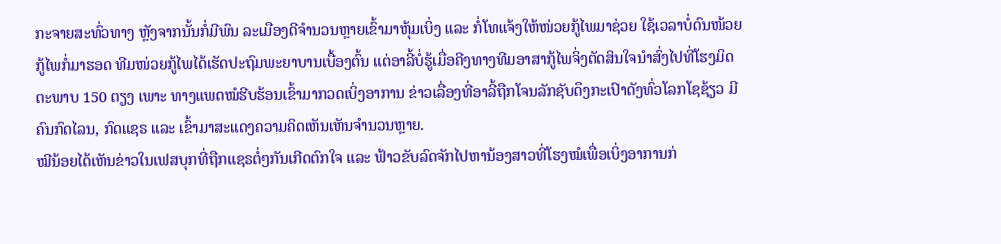ກະຈາຍສະທົ່ວທາງ ຫຼັງຈາກນັ້ນກໍ່ມີພົນ ລະເມືອງດີຈຳນວນຫຼາຍເຂົ້າມາຫຸ້ມເບິ່ງ ແລະ ກໍ່ໂທແຈ້ງໃຫ້ໜ່ວຍກູ້ໄພມາຊ່ວຍ ໃຊ້ເວລາບໍ່ດົນໜ້ວຍກູ້ໄພກໍ່ມາຮອດ ທີມໜ່ວຍກູ້ໄພໄດ້ເຮັດປະຖົມພະຍາບານເບື້ອງຕົ້ນ ແຕ່ອາລີ້ບໍ່ຮູ້ເມື່ອຄີງທາງທີມອາສາກູ້ໄພຈິ່ງຕັດສິນໃຈນຳສົ່ງໄປທີ່ໂຮງມິດຕະພາບ 150 ຕຽງ ເພາະ ທາງແພດໝໍຮີບຮ້ອນເຂົ້າມາກວດເບິ່ງອາການ ຂ່າວເລື່ອງທີ່ອາລີ້ຖືກໂຈນລັກຊັບດຶງກະເປົາດັງທົ່ວໂລກໂຊຊ້ຽວ ມີຄົນກົດໄລນ, ກົດແຊຣ ແລະ ເຂົ້າມາສະແດງຄວາມຄິດເຫັນເຫັນຈຳນວນຫຼາຍ.
ໝີນ້ອຍໄດ້ເຫັນຂ່າວໃນເຟສບຸກທີ່ຖືກແຊຣຕໍ່ໆກັນເກີດຕົກໃຈ ແລະ ຟ້າວຂັບລົດຈັກໄປຫານ້ອງສາວທີ່ໂຮງໝໍເພື່ອເບິ່ງອາການກ່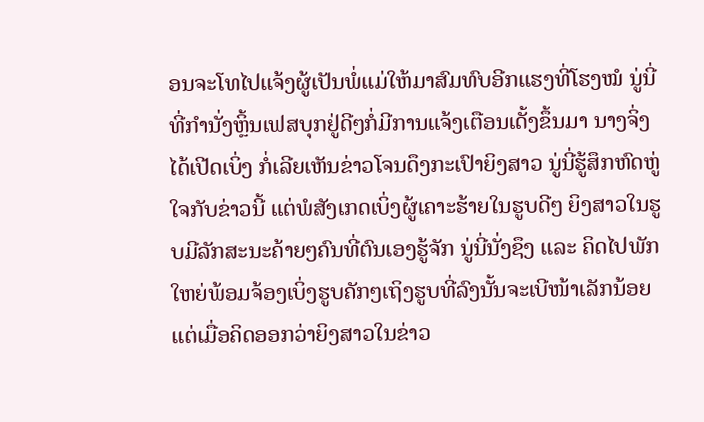ອນຈະໂທໄປແຈ້ງຜູ້ເປັນພໍ່ແມ່ໃຫ້ມາສົມທົບອີກແຮງທີ່ໂຮງໝໍ ນູ່ນີ່ທີ່ກຳນັ່ງຫຼິ້ນເຟສບຸກຢູ່ດີໆກໍ່ມີການແຈ້ງເຕືອນເດັ້ງຂຶ້ນມາ ນາງຈິ່ງໄດ້ເປີດເບິ່ງ ກໍ່ເລີຍເຫັນຂ່າວໂຈນດຶງກະເປົາຍິງສາວ ນູ່ນີ່ຮູ້ສຶກຫົດຫູ່ໃຈກັບຂ່າວນີ້ ແຕ່ພໍສັງເກດເບິ່ງຜູ້ເຄາະຮ້າຍໃນຮູບດີໆ ຍິງສາວໃນຮູບມີລັກສະນະຄ້າຍໆຄົນທີ່ຕົນເອງຮູ້ຈັກ ນູ່ນີ່ນັ່ງຊຶງ ແລະ ຄິດໄປພັກໃຫຍ່ພ້ອມຈ້ອງເບິ່ງຮູບຄັກໆເຖິງຮູບທີ່ລົງນັ້ນຈະເບີໜ້າເລັກນ້ອຍ ແຕ່ເມື່ອຄິດອອກວ່າຍິງສາວໃນຂ່າວ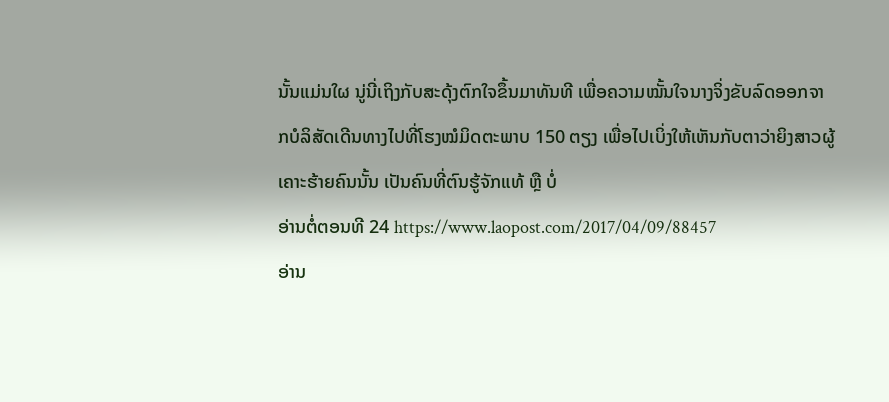ນັ້ນແມ່ນໃຜ ນູ່ນີ່ເຖິງກັບສະດຸ້ງຕົກໃຈຂຶ້ນມາທັນທີ ເພື່ອຄວາມໝັ້ນໃຈນາງຈິ່ງຂັບລົດອອກຈາກບໍລິສັດເດີນທາງໄປທີ່ໂຮງໝໍມິດຕະພາບ 150 ຕຽງ ເພື່ອໄປເບິ່ງໃຫ້ເຫັນກັບຕາວ່າຍິງສາວຜູ້ເຄາະຮ້າຍຄົນນັ້ນ ເປັນຄົນທີ່ຕົນຮູ້ຈັກແທ້ ຫຼື ບໍ່
ອ່ານຕໍ່ຕອນທີ 24 https://www.laopost.com/2017/04/09/88457
ອ່ານ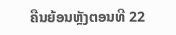ຄືນຍ້ອນຫຼັງຕອນທີ 22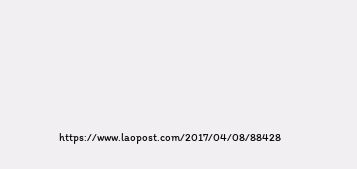https://www.laopost.com/2017/04/08/88428